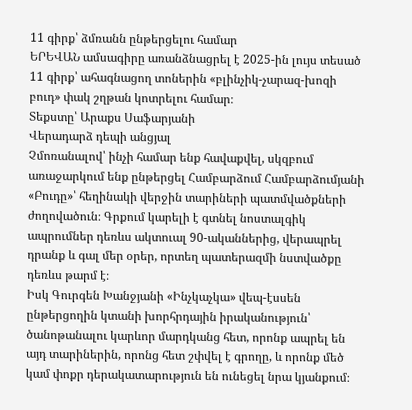11 գիրք՝ ձմռանն ընթերցելու համար
ԵՐԵՎԱՆ ամսագիրը առանձնացրել է 2025-ին լույս տեսած 11 գիրք՝ ահագնացող տոներին «բլինչիկ-չարազ-խոզի բուդ» փակ շղթան կոտրելու համար։
Տեքստը՝ Արաքս Սաֆարյանի
Վերադարձ դեպի անցյալ
Չմոռանալով՝ ինչի համար ենք հավաքվել, սկզբում առաջարկում ենք ընթերցել Համբարձում Համբարձումյանի «Բուդը»՝ հեղինակի վերջին տարիների պատմվածքների ժողովածուն։ Գրքում կարելի է գտնել նոստալգիկ ապրումներ դեռևս ակտուալ 90-ականներից, վերապրել դրանք և գալ մեր օրեր, որտեղ պատերազմի նստվածքը դեռևս թարմ է։
Իսկ Գուրգեն Խանջյանի «Ինչկաչկա» վեպ-էսսեն ընթերցողին կտանի խորհրդային իրականություն՝ ծանոթանալու կարևոր մարդկանց հետ, որոնք ապրել են այդ տարիներին, որոնց հետ շփվել է գրողը, և որոնք մեծ կամ փոքր դերակատարություն են ունեցել նրա կյանքում։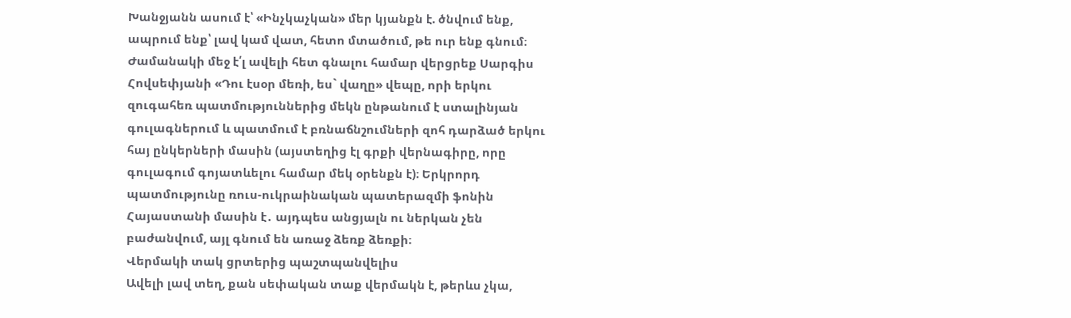Խանջյանն ասում է՝ «Ինչկաչկան» մեր կյանքն է. ծնվում ենք, ապրում ենք՝ լավ կամ վատ, հետո մտածում, թե ուր ենք գնում։
Ժամանակի մեջ է՛լ ավելի հետ գնալու համար վերցրեք Սարգիս Հովսեփյանի «Դու էսօր մեռի, ես` վաղը» վեպը, որի երկու զուգահեռ պատմություններից մեկն ընթանում է ստալինյան գուլագներում և պատմում է բռնաճնշումների զոհ դարձած երկու հայ ընկերների մասին (այստեղից էլ գրքի վերնագիրը, որը գուլագում գոյատևելու համար մեկ օրենքն է)։ Երկրորդ պատմությունը ռուս-ուկրաինական պատերազմի ֆոնին Հայաստանի մասին է․ այդպես անցյալն ու ներկան չեն բաժանվում, այլ գնում են առաջ ձեռք ձեռքի։
Վերմակի տակ ցրտերից պաշտպանվելիս
Ավելի լավ տեղ, քան սեփական տաք վերմակն է, թերևս չկա,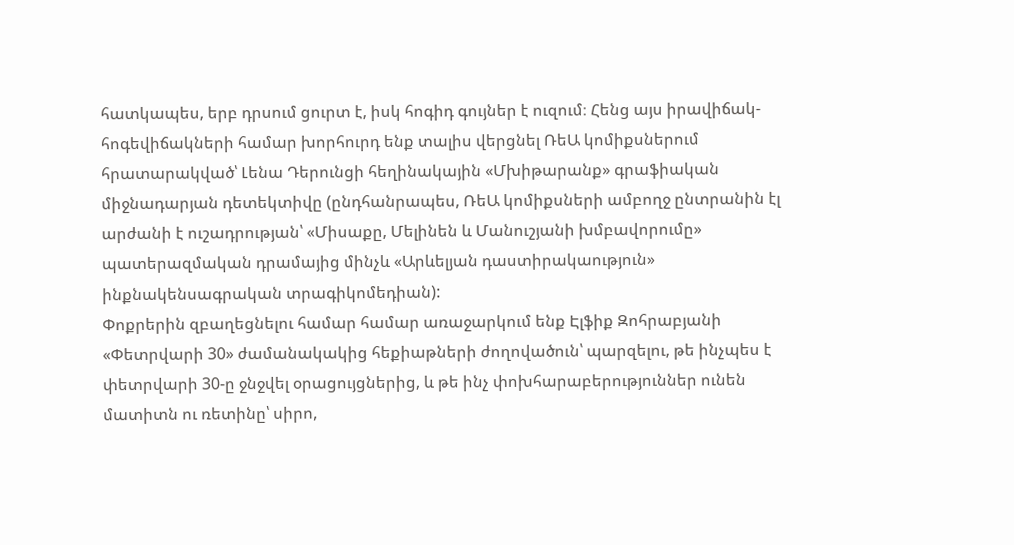հատկապես, երբ դրսում ցուրտ է, իսկ հոգիդ գույներ է ուզում։ Հենց այս իրավիճակ-հոգեվիճակների համար խորհուրդ ենք տալիս վերցնել ՌեԱ կոմիքսներում հրատարակված՝ Լենա Դերունցի հեղինակային «Մխիթարանք» գրաֆիական միջնադարյան դետեկտիվը (ընդհանրապես, ՌեԱ կոմիքսների ամբողջ ընտրանին էլ արժանի է ուշադրության՝ «Միսաքը, Մելինեն և Մանուշյանի խմբավորումը» պատերազմական դրամայից մինչև «Արևելյան դաստիրակաություն» ինքնակենսագրական տրագիկոմեդիան):
Փոքրերին զբաղեցնելու համար համար առաջարկում ենք Էլֆիք Զոհրաբյանի «Փետրվարի 30» ժամանակակից հեքիաթների ժողովածուն՝ պարզելու, թե ինչպես է փետրվարի 30-ը ջնջվել օրացույցներից, և թե ինչ փոխհարաբերություններ ունեն մատիտն ու ռետինը՝ սիրո,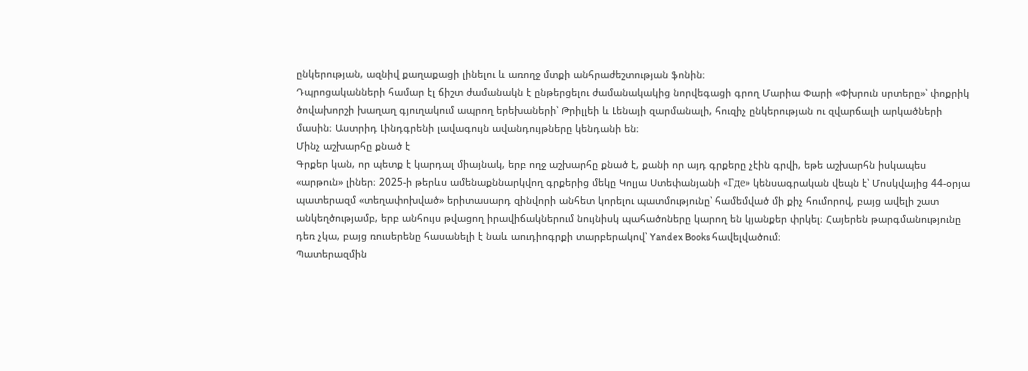ընկերության, ազնիվ քաղաքացի լինելու և առողջ մտքի անհրաժեշտության ֆոնին։
Դպրոցականների համար էլ ճիշտ ժամանակն է ընթերցելու ժամանակակից նորվեգացի գրող Մարիա Փարի «Փխրուն սրտերը»՝ փոքրիկ ծովախորշի խաղաղ գյուղակում ապրող երեխաների՝ Թրիլլեի և Լենայի զարմանալի, հուզիչ ընկերության ու զվարճալի արկածների մասին։ Աստրիդ Լինդգրենի լավագույն ավանդույթները կենդանի են։
Մինչ աշխարհը քնած է
Գրքեր կան, որ պետք է կարդալ միայնակ, երբ ողջ աշխարհը քնած է, քանի որ այդ գրքերը չէին գրվի, եթե աշխարհն իսկապես «արթուն» լիներ։ 2025-ի թերևս ամենաքննարկվող գրքերից մեկը Կոլյա Ստեփանյանի «Где» կենսագրական վեպն է՝ Մոսկվայից 44-օրյա պատերազմ «տեղափոխված» երիտասարդ զինվորի անհետ կորելու պատմությունը՝ համեմված մի քիչ հումորով, բայց ավելի շատ անկեղծությամբ, երբ անհույս թվացող իրավիճակներում նույնիսկ պահածոները կարող են կյանքեր փրկել։ Հայերեն թարգմանությունը դեռ չկա, բայց ռուսերենը հասանելի է նաև աուդիոգրքի տարբերակով՝ Yandex Books հավելվածում։
Պատերազմին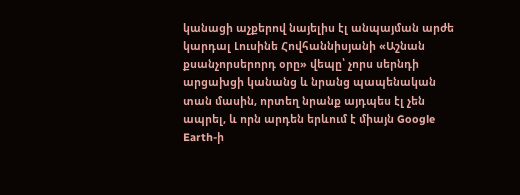կանացի աչքերով նայելիս էլ անպայման արժե կարդալ Լուսինե Հովհաննիսյանի «Աշնան քսանչորսերորդ օրը» վեպը՝ չորս սերնդի արցախցի կանանց և նրանց պապենական տան մասին, որտեղ նրանք այդպես էլ չեն ապրել, և որն արդեն երևում է միայն Google Earth-ի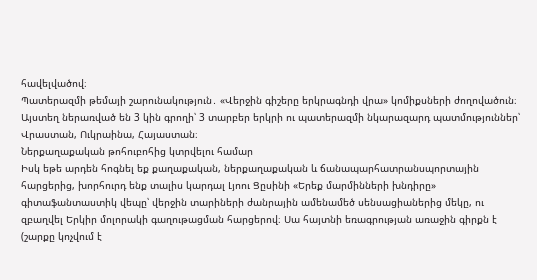հավելվածով։
Պատերազմի թեմայի շարունակություն․ «Վերջին գիշերը երկրագնդի վրա» կոմիքսների ժողովածուն։ Այստեղ ներառված են 3 կին գրողի՝ 3 տարբեր երկրի ու պատերազմի նկարազարդ պատմություններ՝ Վրաստան, Ուկրաինա, Հայաստան։
Ներքաղաքական թոհուբոհից կտրվելու համար
Իսկ եթե արդեն հոգնել եք քաղաքական, ներքաղաքական և ճանապարհատրանսպորտային հարցերից, խորհուրդ ենք տալիս կարդալ Լյոու Ցըսինի «Երեք մարմինների խնդիրը» գիտաֆանտաստիկ վեպը՝ վերջին տարիների ժանրային ամենամեծ սենսացիաներից մեկը, ու զբաղվել Երկիր մոլորակի գաղութացման հարցերով։ Սա հայտնի եռագրության առաջին գիրքն է (շարքը կոչվում է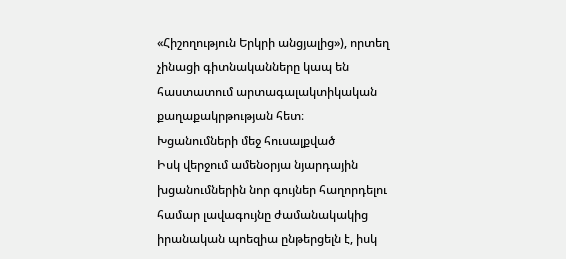«Հիշողություն Երկրի անցյալից»), որտեղ չինացի գիտնականները կապ են հաստատում արտագալակտիկական քաղաքակրթության հետ։
Խցանումների մեջ հուսալքված
Իսկ վերջում ամենօրյա նյարդային խցանումներին նոր գույներ հաղորդելու համար լավագույնը ժամանակակից իրանական պոեզիա ընթերցելն է, իսկ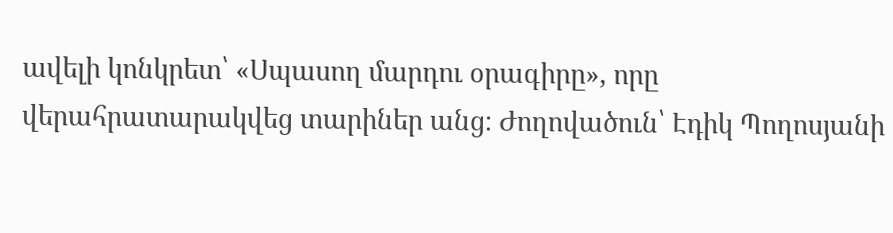ավելի կոնկրետ՝ «Սպասող մարդու օրագիրը», որը վերահրատարակվեց տարիներ անց։ Ժողովածուն՝ Էդիկ Պողոսյանի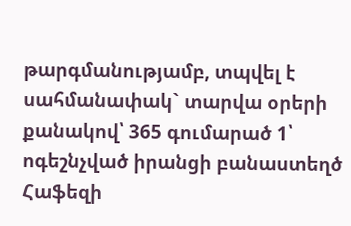թարգմանությամբ, տպվել է սահմանափակ` տարվա օրերի քանակով՝ 365 գումարած 1՝ ոգեշնչված իրանցի բանաստեղծ Հաֆեզի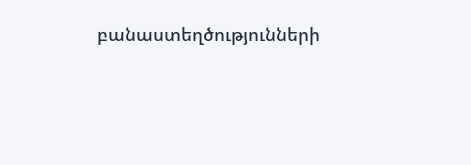բանաստեղծությունների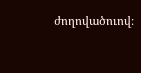ժողովածուով։